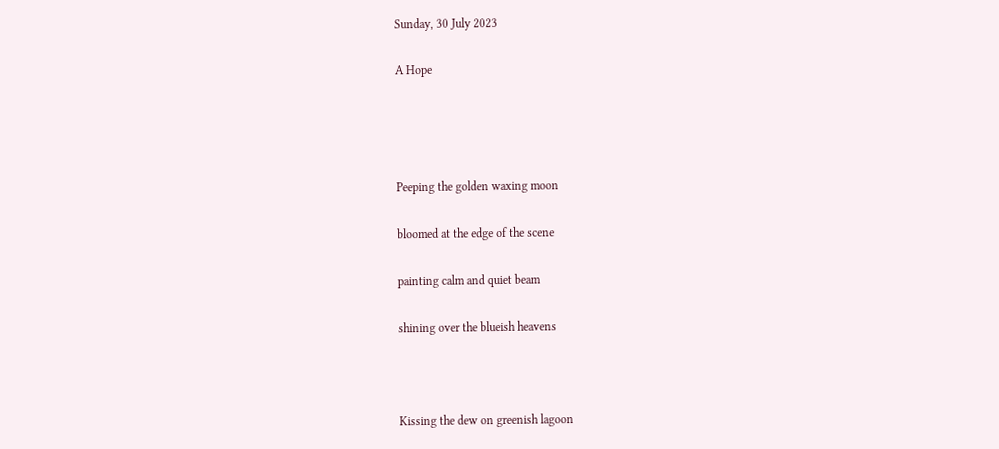Sunday, 30 July 2023

A Hope




Peeping the golden waxing moon

bloomed at the edge of the scene

painting calm and quiet beam

shining over the blueish heavens



Kissing the dew on greenish lagoon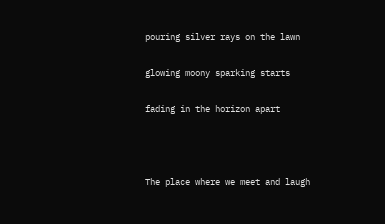pouring silver rays on the lawn

glowing moony sparking starts

fading in the horizon apart



The place where we meet and laugh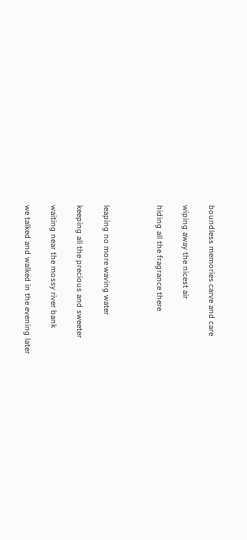boundless memories carve and care

wiping away the nicest air

hiding all the fragrance there



leaping no more waving water

keeping all the precious and sweeter

waiting near the mossy river bank

we talked and walked in the evening later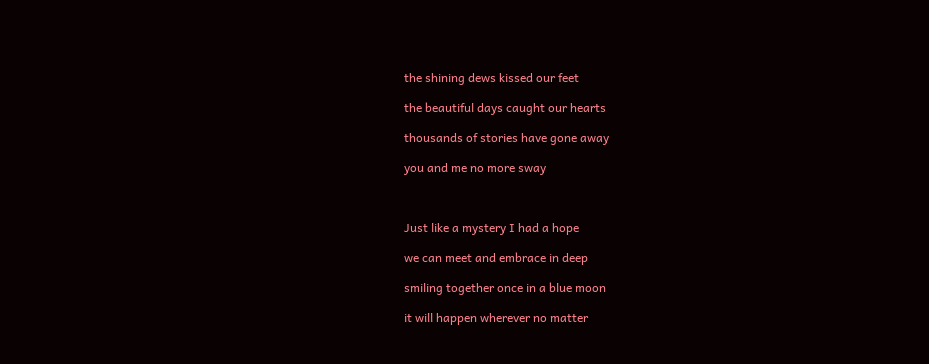the shining dews kissed our feet

the beautiful days caught our hearts

thousands of stories have gone away

you and me no more sway



Just like a mystery I had a hope

we can meet and embrace in deep

smiling together once in a blue moon

it will happen wherever no matter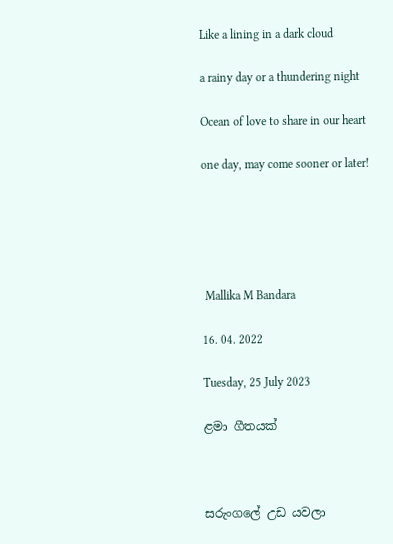Like a lining in a dark cloud

a rainy day or a thundering night

Ocean of love to share in our heart

one day, may come sooner or later!





 Mallika M Bandara

16. 04. 2022

Tuesday, 25 July 2023

ළමා ගීතයක්



සරුංගලේ උඩ යවලා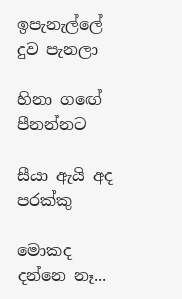ඉපැනැල්ලේ දුව පැනලා

හිනා ගඟේ පීනන්නට

සීයා ඇයි අද පරක්කු

මොකද දන්නෙ නෑ...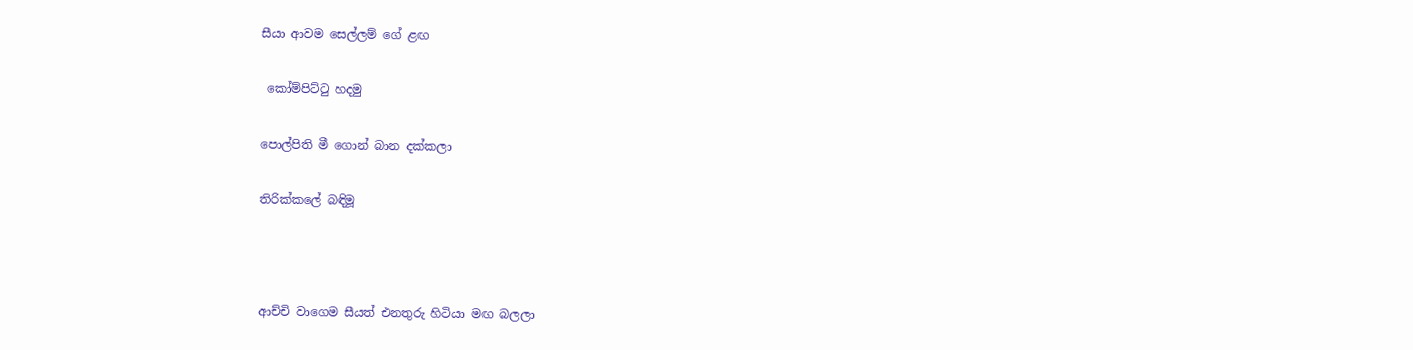සීයා ආවම සෙල්ලම් ගේ ළඟ

 කෝම්පිට්ටු හදමු

පොල්පිති මී ගොන් බාන දක්කලා

තිරික්කලේ බඳිමූ



ආච්චි වාගෙම සීයත් එනතුරු හිටියා මඟ බලලා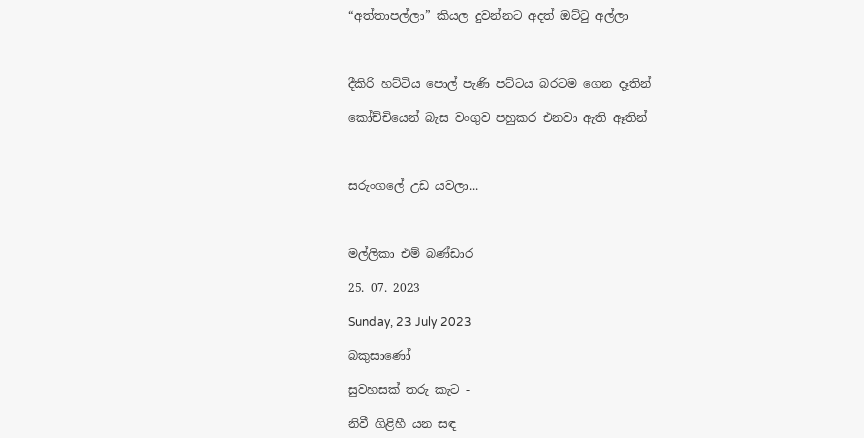“අත්තාපල්ලා” කියල දුවන්නට අදත් ඔට්ටු අල්ලා



දීකිරි හට්ටිය පොල් පැණි පට්ටය බරටම ගෙන දෑතින්

කෝච්චියෙන් බැස වංගුව පහුකර එනවා ඇති ඈතින්



සරුංගලේ උඩ යවලා...



මල්ලිකා එම් බණ්ඩාර

25. 07. 2023

Sunday, 23 July 2023

බකුසාණෝ

සුවහසක් තරු කැට -

නිවී ගිළිහී යන සඳ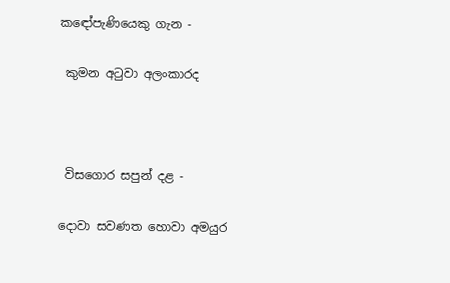කඳෝපැණියෙකු ගැන -

 කුමන අටුවා අලංකාරද



 විසගොර සපුන් දළ -

දොවා සවණත හොවා අමයුර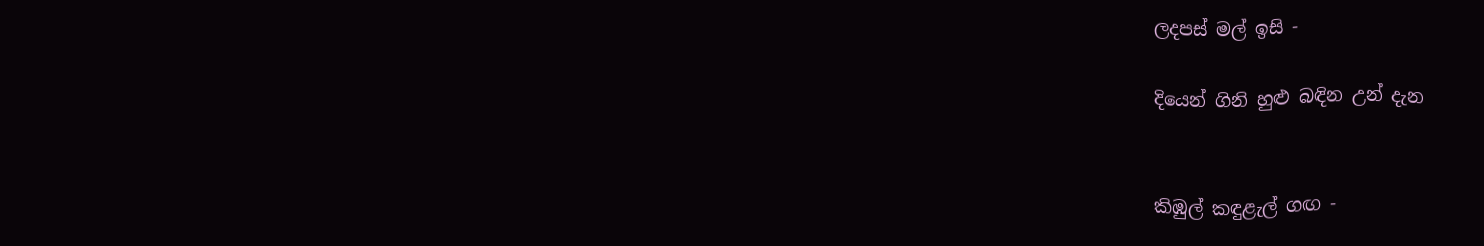ලදපස් මල් ඉසි -

දියෙන් ගිනි හුළු බඳින උන් දැන


කිඹුල් කඳුළැල් ගඟ -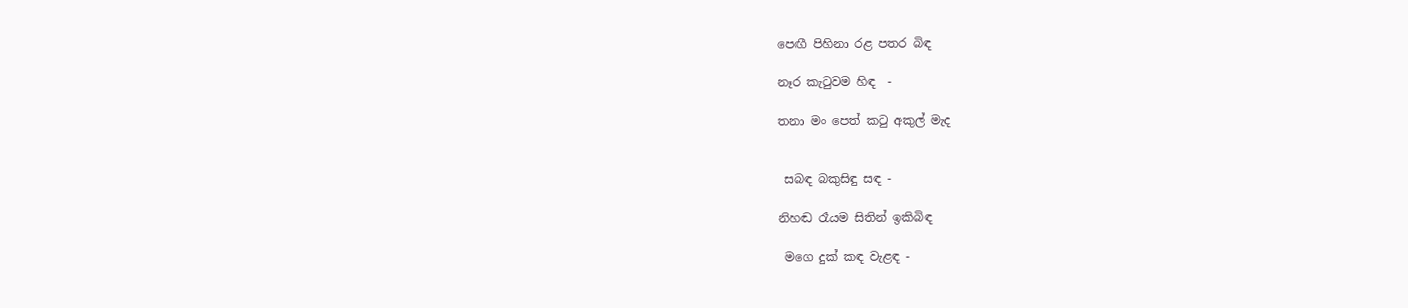පෙඟී පිහිනා රළ පතර බිඳ

නෑර කැටුවම හිඳ  -

තනා මං පෙත් කටු අකුල් මැද


 සබඳ බකුසිඳු සඳ -

නිහඬ රෑයම සිතින් ඉකිබිඳ

 මගෙ දුක් කඳ වැළඳ -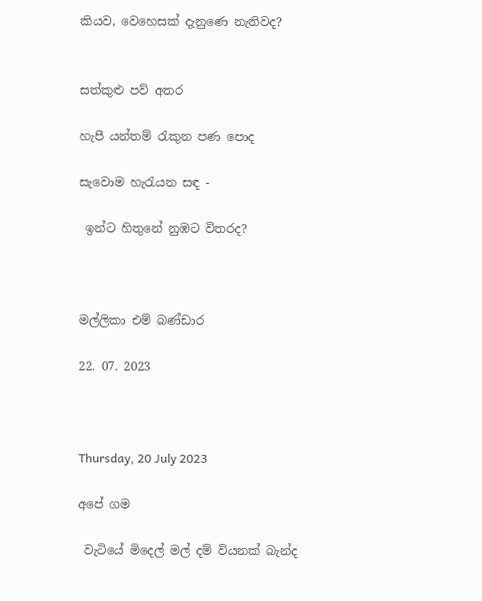කියව, වෙහෙසක් දැනුණෙ නැතිවද?


සත්කුළු පව් අතර

හැපී යන්තම් රැකුන පණ පොද

සැවොම හැරැයන සඳ -

 ඉන්ට හිතුනේ නුඹට විතරද?



මල්ලිකා එම් බණ්ඩාර

22. 07. 2023



Thursday, 20 July 2023

අපේ ගම

 වැටියේ මිදෙල් මල් දම් වියනක් බැන්ද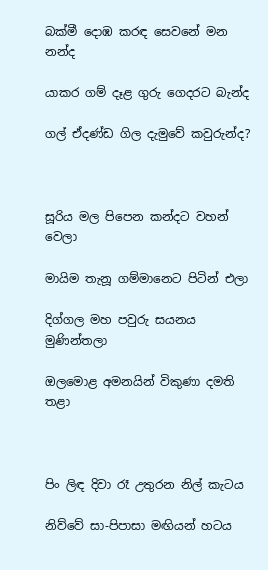බක්මී දොඹ කරඳ සෙවනේ මන නන්ද

යාකර ගම් දෑළ ගුරු ගෙදරට බැන්ද

ගල් ඒදණ්ඩ ගිල දැමුවේ කවුරුන්ද?



සූරිය මල පිපෙන කන්දට වහන් වෙලා

මායිම තැනූ ගම්මානෙට පිටින් එලා

දිග්ගල මහ පවුරු සයනය මුණින්තලා

ඔලමොළ අමනයින් විකුණා දමති තළා



පිං ලිඳ දිවා රෑ උතුරන නිල් කැටය

නිව්වේ සා-පිපාසා මඟියන් හටය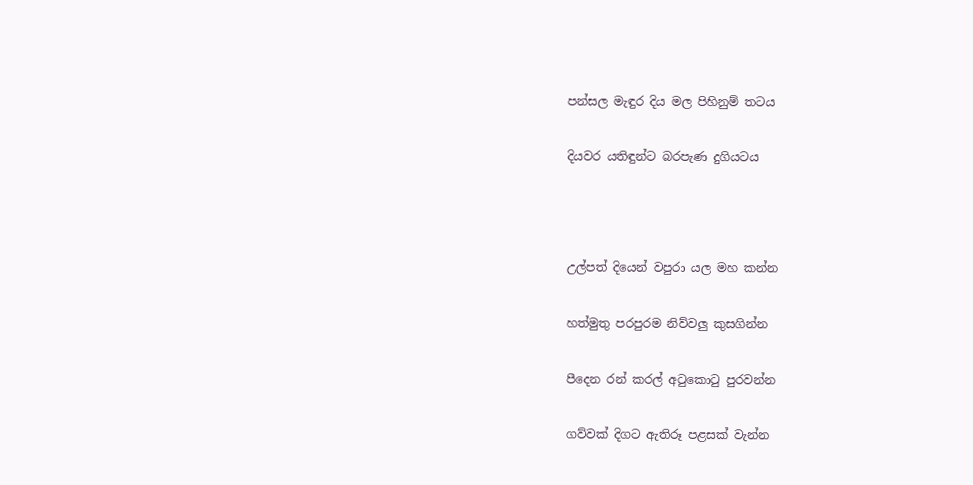පන්සල මැඳුර දිය මල පිහිනුම් තටය

දියවර යතිඳුන්ට බරපැණ දුගියටය



උල්පත් දියෙන් වපුරා යල මහ කන්න

හත්මුතු පරපුරම නිව්වලු කුසගින්න

පීදෙන රන් කරල් අටුකොටු පුරවන්න

ගව්වක් දිගට ඇතිරූ පළසක් වැන්න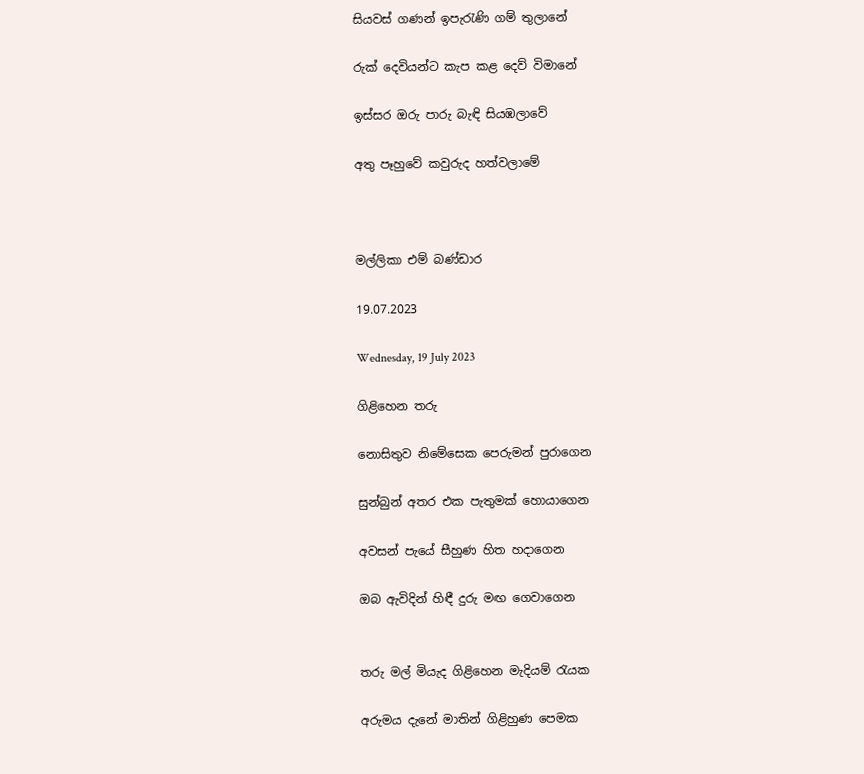සියවස් ගණන් ඉපැරැණි ගම් තුලානේ

රුක් දෙවියන්ට කැප කළ දෙව් විමානේ

ඉස්සර ඔරු පාරු බැඳි සියඹලාවේ

අතු පෑහුවේ කවුරුද හත්වලාමේ



මල්ලිකා එම් බණ්ඩාර

19.07.2023

Wednesday, 19 July 2023

ගිළිහෙන තරු

නොසිතුව නිමේසෙක පෙරුමන් පුරාගෙන

සුන්බුන් අතර එක පැතුමක් හොයාගෙන

අවසන් පැයේ සීහුණ හිත හදාගෙන

ඔබ ඇවිදින් හිඳී දුරු මඟ ගෙවාගෙන


තරු මල් මියැද ගිළිහෙන මැදියම් රැයක

අරුමය දැනේ මාතින් ගිළිහුණ පෙමක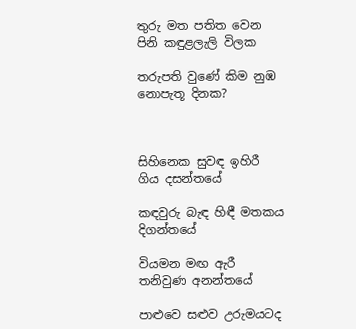තුරු මත පතිත වෙන පිනි කඳුළලැලි විලක

තරුපති වුණේ කිම නුඹ නොපැතූ දිනක?



සිහිනෙක සුවඳ ඉහිරී ගිය දසන්තයේ

කඳවුරු බැඳ හිඳී මතකය දිගන්තයේ

වියමන මඟ ඇරී තනිවුණ අනන්තයේ

පාළුවෙ සළුව උරුමයටද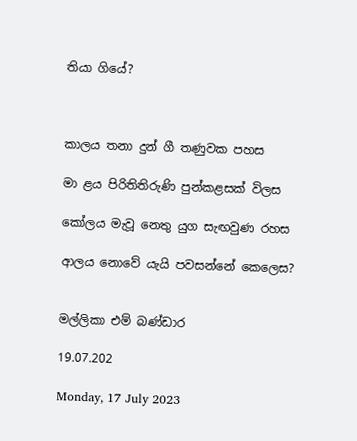තියා ගියේ?



කාලය තනා දුන් ගී තණුවක පහස

මා ළය පිරිතිතිරුණි පුන්කළසක් විලස

කෝලය මැවූ නෙතු යුග සැඟවුණ රහස

ආලය නොවේ යැයි පවසන්නේ කෙලෙස?


මල්ලිකා එම් බණ්ඩාර

19.07.202

Monday, 17 July 2023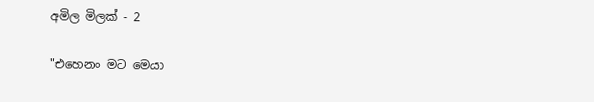අමිල මිලක් - 2

"එහෙනං මට මෙයා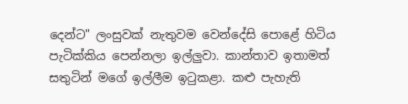දෙන්ට" ලංසුවක් නැතුවම වෙන්දේසි පොළේ හිටිය පැටික්කිය පෙන්නලා ඉල්ලුවා. කාන්තාව ඉතාමත් සතුටින් මගේ ඉල්ලීම ඉටුකළා. කළු පැහැති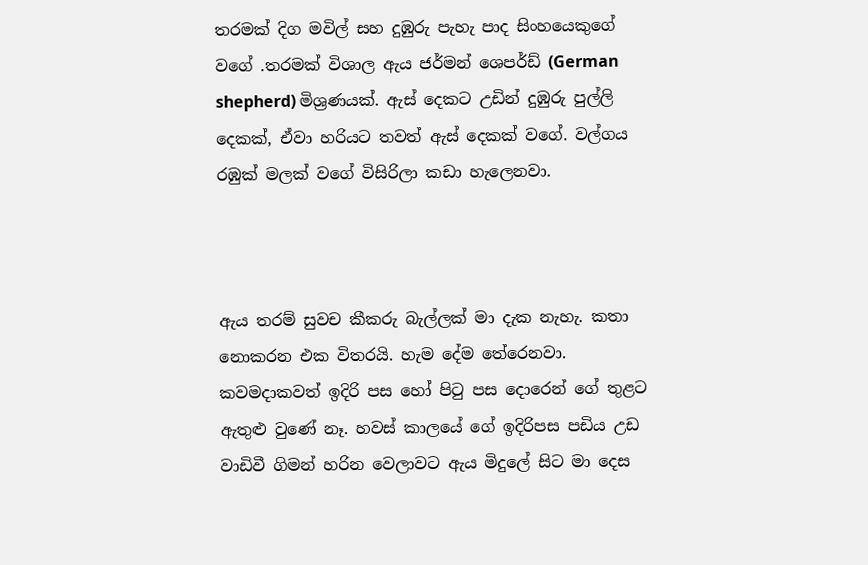තරමක් දිග මවිල් සහ දුඹුරු පැහැ පාද සිංහයෙකුගේ වගේ .තරමක් විශාල ඇය ජර්මන් ශෙපර්ඩ් (German shepherd) මිශ්‍රණයක්. ඇස් දෙකට උඩින් දුඹුරු පුල්ලි දෙකක්, ඒවා හරියට තවත් ඇස් දෙකක් වගේ. වල්ගය රඹුක් මලක් වගේ විසිරිලා කඩා හැලෙනවා.



ඇය තරම් සුවච කීකරු බැල්ලක් මා දැක නැහැ. කතා නොකරන එක විතරයි. හැම දේම තේරෙනවා. කවමදාකවත් ඉදිරි පස හෝ පිටු පස දොරෙන් ගේ තුළට ඇතුළු වුණේ නෑ. හවස් කාලයේ ගේ ඉදිරිපස පඩිය උඩ වාඩිවී ගිමන් හරින වෙලාවට ඇය මිදුලේ සිට මා දෙස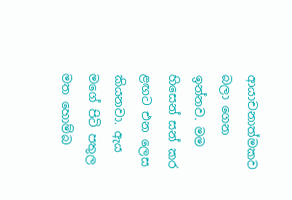ආයාචනාත්මකව බලා ගෙන ඉන්නව. මම හිසෙන් සන් කර ළඟට එන ලෙස කියනවා. ඇය   මගේ පිටි පතුල මත හොම්බ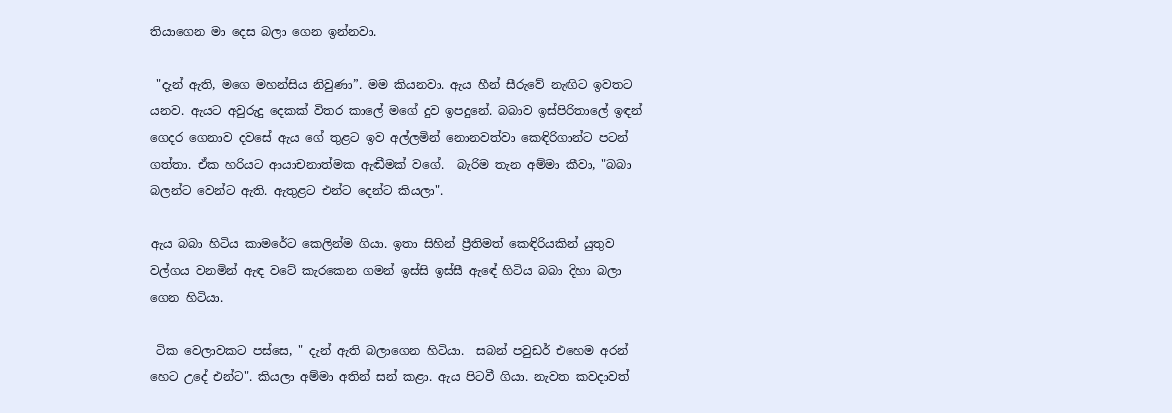තියාගෙන මා දෙස බලා ගෙන ඉන්නවා.

 "දැන් ඇති, මගෙ මහන්සිය නිවුණා”. මම කියනවා. ඇය හීන් සීරුවේ නැඟිට ඉවතට යනව. ඇයට අවුරුදු දෙකක් විතර කාලේ මගේ දුව ඉපදුනේ. බබාව ඉස්පිරිතාලේ ඉඳන් ගෙදර ගෙනාව දවසේ ඇය ගේ තුළට ඉව අල්ලමින් නොනවත්වා කෙඳිරිගාන්ට පටන් ගත්තා. ඒක හරියට ආයාචනාත්මක ඇඬීමක් වගේ.  බැරිම තැන අම්මා කීවා, "බබා බලන්ට වෙන්ට ඇති. ඇතුළට එන්ට දෙන්ට කියලා".

ඇය බබා හිටිය කාමරේට කෙලින්ම ගියා. ඉතා සිහින් ප්‍රීතිමත් කෙඳිරියකින් යුතුව වල්ගය වනමින් ඇඳ වටේ කැරකෙන ගමන් ඉස්සි ඉස්සී ඇඳේ හිටිය බබා දිහා බලා ගෙන හිටියා.

 ටික වෙලාවකට පස්සෙ, " දැන් ඇති බලාගෙන හිටියා.  සබන් පවුඩර් එහෙම අරන් හෙට උදේ එන්ට". කියලා අම්මා අතින් සන් කළා. ඇය පිටවී ගියා. නැවත කවදාවත්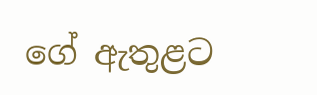ගේ ඇතුළට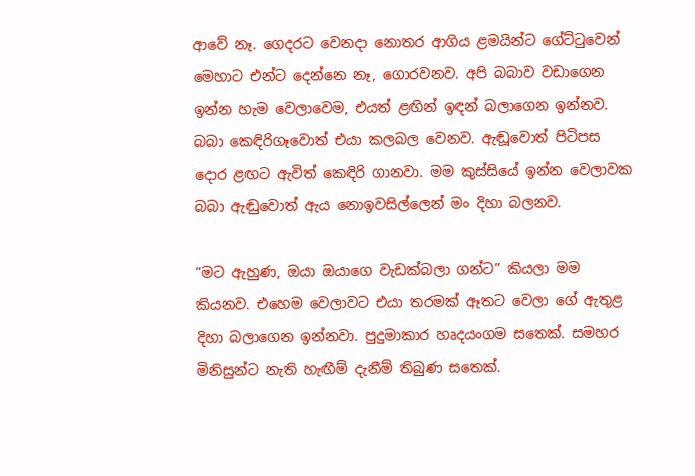ආවේ නෑ. ගෙදරට වෙනදා නොතර ආගිය ළමයින්ට ගේට්ටුවෙන් මෙහාට එන්ට දෙන්නෙ නෑ, ගොරවනව. අපි බබාව වඩාගෙන ඉන්න හැම වෙලාවෙම, එයත් ළඟින් ඉඳන් බලාගෙන ඉන්නව. බබා කෙඳිරිගෑවොත් එයා කලබල වෙනව. ඇඬූවොත් පිටිපස දොර ළඟට ඇවිත් කෙඳිරි ගානවා. මම කුස්සියේ ඉන්න වෙලාවක බබා ඇඬුවොත් ඇය නොඉවසිල්ලෙන් මං දිහා බලනව.

“මට ඇහුණ, ඔයා ඔයාගෙ වැඩක්බලා ගන්ට” කියලා මම කියනව. එහෙම වෙලාවට එයා තරමක් ඈතට වෙලා ගේ ඇතුළ දිහා බලාගෙන ඉන්නවා. පුදුමාකාර හෘදයංගම සතෙක්. සමහර මිනිසුන්ට නැති හැඟීම් දැනීම් තිබුණ සතෙක්.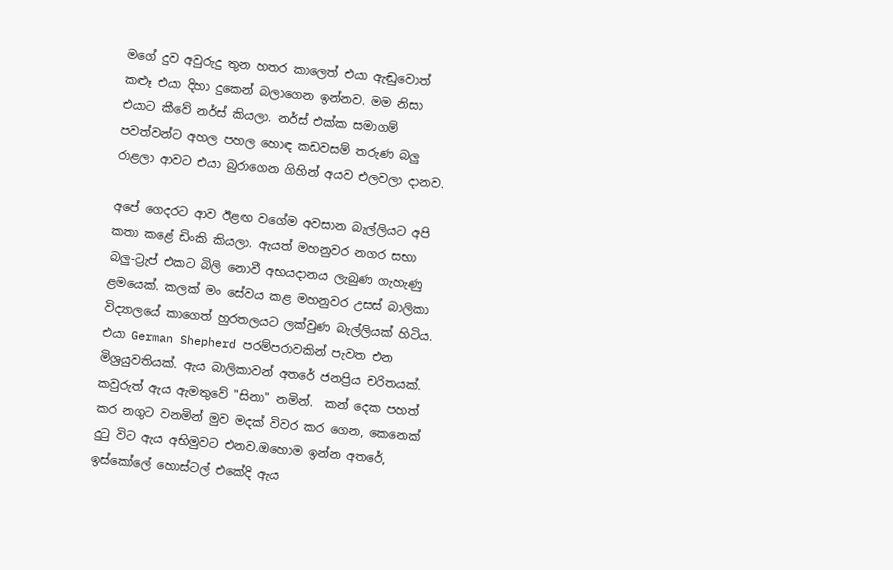මගේ දුව අවුරුදු තුන හතර කාලෙත් එයා ඇඬුවොත් කළූ එයා දිහා දුකෙන් බලාගෙන ඉන්නව. මම නිසා එයාට කීවේ නර්ස් කියලා. නර්ස් එක්ක සමාගම් පවත්වන්ට අහල පහල හොඳ කඩවසම් තරුණ බලු රාළලා ආවට එයා බුරාගෙන ගිහින් අයව එලවලා දානව.

අපේ ගෙදරට ආව ඊළඟ වගේම අවසාන බැල්ලියට අපි කතා කළේ ඩිංකි කියලා. ඇයත් මහනුවර නගර සභා බලු-ට්‍රැප් එකට බිලි නොවී අභයදානය ලැබුණ ගැහැණු ළමයෙක්. කලක් මං සේවය කළ මහනුවර උසස් බාලිකා විද්‍යාලයේ කාගෙත් හුරතලයට ලක්වුණ බැල්ලියක් හිටිය. එයා German Shepherd පරම්පරාවකින් පැවත එන මිශ්‍රයුවතියක්. ඇය බාලිකාවන් අතරේ ජනප්‍රිය චරිතයක්. කවුරුත් ඇය ඇමතුවේ "සිනා" නමින්.  කන් දෙක පහත් කර නගුට වනමින් මුව මදක් විවර කර ගෙන, කෙනෙක් දුටු විට ඇය අභිමුවට එනව.ඔහොම ඉන්න අතරේ, ඉස්කෝලේ හොස්ටල් එකේදි ඇය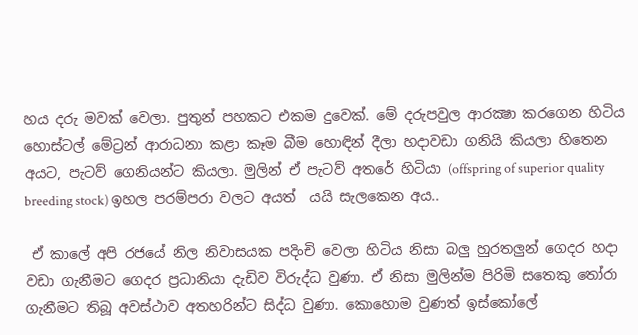හය දරු මවක් වෙලා. පුතුන් පහකට එකම දුවෙක්. මේ දරුපවුල ආරක්‍ෂා කරගෙන හිටිය හොස්ටල් මේට්‍රන් ආරාධනා කළා කෑම බීම හොඳින් දීලා හදාවඩා ගනියි කියලා හිතෙන අයට, පැටව් ගෙනියන්ට කියලා. මුලින් ඒ පැටව් අතරේ හිටියා (offspring of superior quality breeding stock) ඉහල පරම්පරා වලට අයත්  යයි සැලකෙන අය..

 ඒ කාලේ අපි රජයේ නිල නිවාසයක පදිංචි වෙලා හිටිය නිසා බලු හුරතලුන් ගෙදර හදා වඩා ගැනීමට ගෙදර ප්‍රධානියා දැඩිව විරුද්ධ වුණා. ඒ නිසා මුලින්ම පිරිමි සතෙකු තෝරා ගැනීමට තිබූ අවස්ථාව අතහරින්ට සිද්ධ වුණා. කොහොම වුණත් ඉස්කෝලේ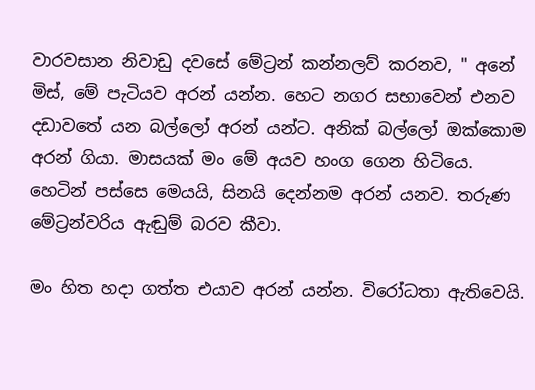වාරවසාන නිවාඩු දවසේ මේට්‍රන් කන්නලව් කරනව, " අනේ මිස්, මේ පැටියව අරන් යන්න. හෙට නගර සභාවෙන් එනව දඩාවතේ යන බල්ලෝ අරන් යන්ට. අනික් බල්ලෝ ඔක්කොම අරන් ගියා. මාසයක් මං මේ අයව හංග ගෙන හිටියෙ. හෙටින් පස්සෙ මෙයයි, සිනයි දෙන්නම අරන් යනව. තරුණ මේට්‍රන්වරිය ඇඬුම් බරව කීවා.

මං හිත හදා ගත්ත එයාව අරන් යන්න. විරෝධතා ඇතිවෙයි.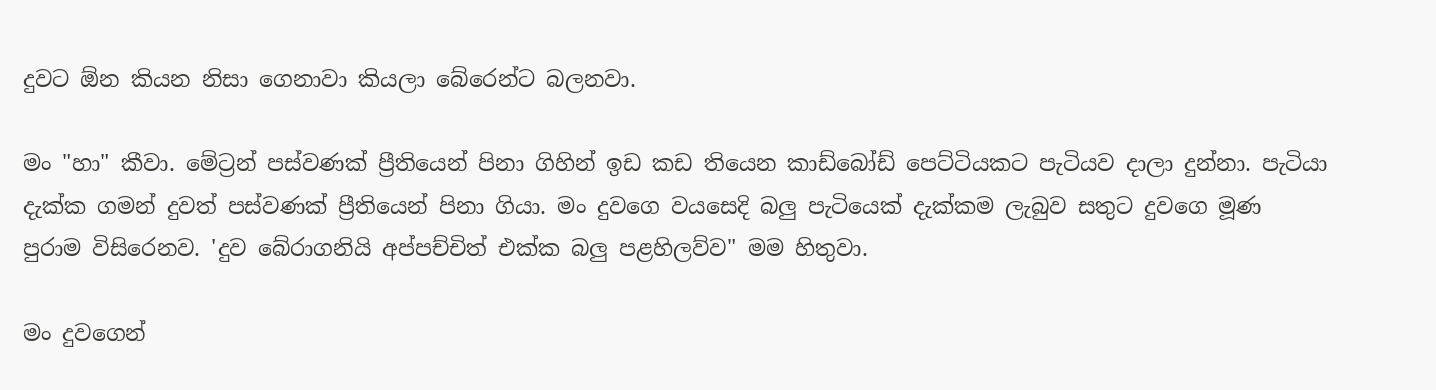දුවට ඕන කියන නිසා ගෙනාවා කියලා බේරෙන්ට බලනවා.

මං "හා" කීවා. මේට්‍රන් පස්වණක් ප්‍රීතියෙන් පිනා ගිහින් ඉඩ කඩ තියෙන කාඩ්බෝඩ් පෙට්ටියකට පැටියව දාලා දුන්නා. පැටියා දැක්ක ගමන් දුවත් පස්වණක් ප්‍රීතියෙන් පිනා ගියා. මං දුවගෙ වයසෙදි බලු පැටියෙක් දැක්කම ලැබුව සතුට දුවගෙ මූණ පුරාම විසිරෙනව. 'දුව බේරාගනියි අප්පච්චිත් එක්ක බලු පළහිලව්ව" මම හිතුවා.

මං දුවගෙන්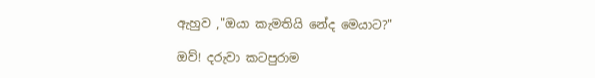ඇහුව ,"ඔයා කැමතියි නේද මෙයාට?"

ඔව්! දරුවා කටපුරාම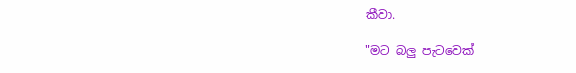කීවා.

"මට බලු පැටවෙක්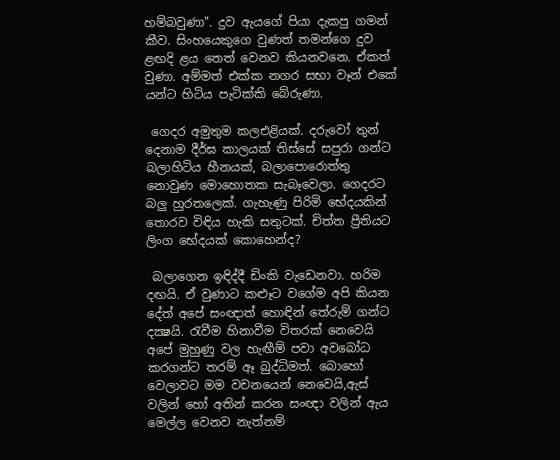හම්බවුණා". දුව ඇයගේ පියා දැකපු ගමන් කීව. සිංහයෙකුගෙ වුණත් තමන්ගෙ දුව ළඟදි ළය තෙත් වෙනව කියනවනෙ. ඒකත් වුණා. අම්මත් එක්ක නගර සභා වෑන් එකේ යන්ට හිටිය පැටික්කි බේරුණා.

 ගෙදර අමුතුම කලඑළියක්. දරුවෝ තුන් දෙනාම දීර්ඝ කාලයක් තිස්සේ සපුරා ගන්ට බලාහිටිය හීනයක්, බලාපොරොත්තු නොවුණ මොහොතක සැබෑවෙලා. ගෙදරට බලු හුරතලෙක්. ගැහැණු පිරිමි භේදයකින් තොරව විඳිය හැකි සතුටක්. චිත්ත ප්‍රීතියට ලිංග භේදයක් කොහෙන්ද?

 බලාගෙන ඉඳිද්දී ඩිංකි වැඩෙනවා. හරිම දඟයි. ඒ වුණාට කළූට වගේම අපි කියන දේත් අපේ සංඥාත් හොඳින් තේරුම් ගන්ට දක්‍ෂයි. රැවීම හිනාවීම විතරක් නෙවෙයි අපේ මුහුණු වල හැඟීම් පවා අවබෝධ කරගන්ට තරම් ඈ බුද්ධිමත්. බොහෝ වෙලාවට මම වචනයෙන් නෙවෙයි,ඇස් වලින් හෝ අතින් කරන සංඥා වලින් ඇය මෙල්ල වෙනව නැත්නම්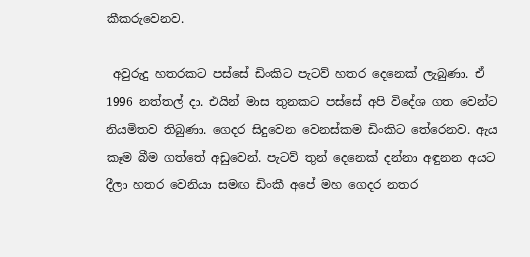කීකරුවෙනව.

 අවුරුදු හතරකට පස්සේ ඩිංකිට පැටව් හතර දෙනෙක් ලැබුණා. ඒ 1996 නත්තල් දා. එයින් මාස තුනකට පස්සේ අපි විදේශ ගත වෙන්ට නියමිතව තිබුණා. ගෙදර සිදුවෙන වෙනස්කම ඩිංකිට තේරෙනව. ඇය කෑම බීම ගත්තේ අඩුවෙන්. පැටව් තුන් දෙනෙක් දන්නා අඳුනන අයට දීලා හතර වෙනියා සමඟ ඩිංකී අපේ මහ ගෙදර නතර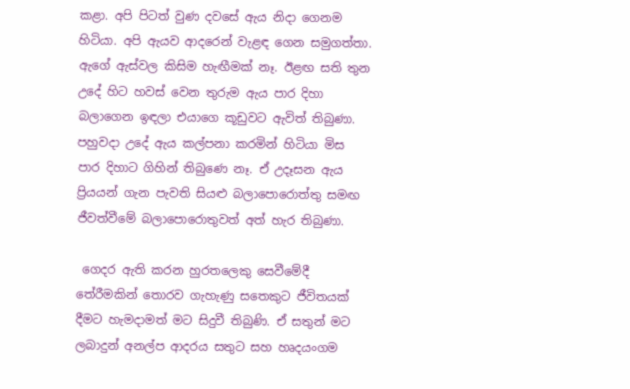කළා. අපි පිටත් වුණ දවසේ ඇය නිදා ගෙනම හිටියා. අපි ඇයව ආදරෙන් වැළඳ ගෙන සමුගත්තා. ඇගේ ඇස්වල කිසිම හැඟීමක් නෑ. ඊළඟ සති තුන උදේ හිට හවස් වෙන තුරුම ඇය පාර දිහා බලාගෙන ඉඳලා එයාගෙ කූඩුවට ඇවිත් තිබුණා. පහුවදා උදේ ඇය කල්පනා කරමින් හිටියා මිස පාර දිහාට ගිහින් තිබුණෙ නෑ. ඒ උදෑසන ඇය ප්‍රියයන් ගැන පැවති සියළු බලාපොරොත්තු සමඟ ජීවත්වීමේ බලාපොරොතුවත් අත් හැර තිබුණා.

 ගෙදර ඇති කරන හුරතලෙකු සෙවීමේදී තේරීමකින් තොරව ගැහැණු සතෙකුට ජීවිතයක් දීමට හැමදාමත් මට සිදුවී තිබුණි. ඒ සතුන් මට ලබාදුන් අනල්ප ආදරය සතුට සහ හෘදයංගම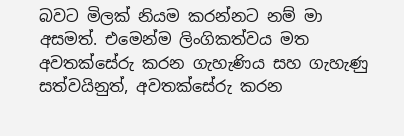බවට මිලක් නියම කරන්නට නම් මා අසමත්‍. එමෙන්ම ලිංගිකත්වය මත අවතක්සේරු කරන ගැහැණිය සහ ගැහැණු සත්වයිනුත්, අවතක්සේරු කරන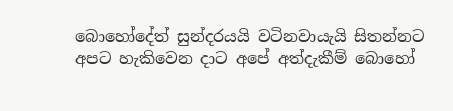බොහෝදේත් සුන්දරයයි වටිනවායැයි සිතන්නට අපට හැකිවෙන දාට අපේ අත්දැකීම් බොහෝ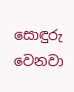සොඳුරු වෙනවා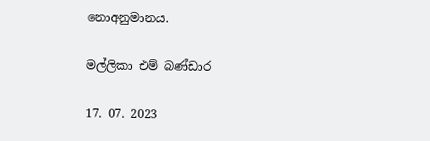නොඅනුමානය.

මල්ලිකා එම් බණ්ඩාර

17. 07. 2023